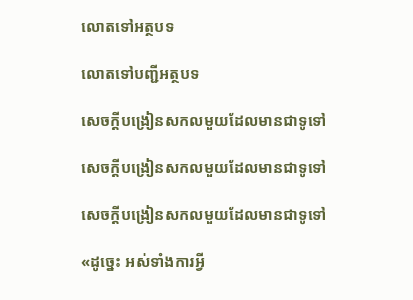លោតទៅអត្ថបទ

លោតទៅបញ្ជីអត្ថបទ

សេចក្ដីបង្រៀនសកលមួយដែលមានជាទូទៅ

សេចក្ដីបង្រៀនសកលមួយដែលមានជាទូទៅ

សេចក្ដីបង្រៀនសកលមួយដែលមានជាទូទៅ

«ដូច្នេះ អស់ទាំងការអ្វី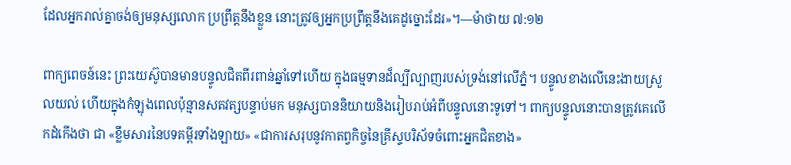ដែលអ្នករាល់គ្នាចង់ឲ្យមនុស្សលោក ប្រព្រឹត្តនឹងខ្លួន នោះត្រូវឲ្យអ្នកប្រព្រឹត្តនឹងគេដូច្នោះដែរ»។—ម៉ាថាយ ៧:១២

ពាក្យពេចន៍នេះ ព្រះយេស៊ូបានមានបន្ទូលជិតពីរពាន់ឆ្នាំទៅហើយ ក្នុងធម្មទានដ៏ល្បីល្បាញរបស់ទ្រង់នៅលើភ្នំ។ បន្ទូលខាងលើនេះងាយស្រួលយល់ ហើយក្នុងកំឡុងពេលប៉ុន្មានសតវត្សបន្ទាប់មក មនុស្សបាននិយាយនិងរៀបរាប់អំពីបន្ទូលនោះទូទៅ។ ពាក្យបន្ទូលនោះបានត្រូវគេលើកដំកើងថា ជា «ខ្លឹមសារនៃបទគម្ពីរទាំងឡាយ» «ជាការសរុបនូវកាតព្វកិច្ចនៃគ្រីស្ទបរិស័ទចំពោះអ្នកជិតខាង»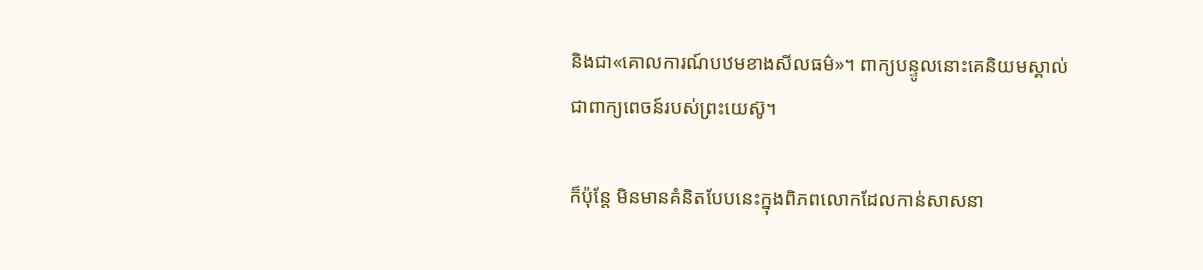និងជា«គោលការណ៍បឋមខាងសីលធម៌»។ ពាក្យបន្ទូលនោះគេនិយមស្គាល់ជាពាក្យពេចន៍របស់ព្រះយេស៊ូ។

ក៏ប៉ុន្តែ មិនមានគំនិតបែបនេះក្នុងពិភពលោកដែលកាន់សាសនា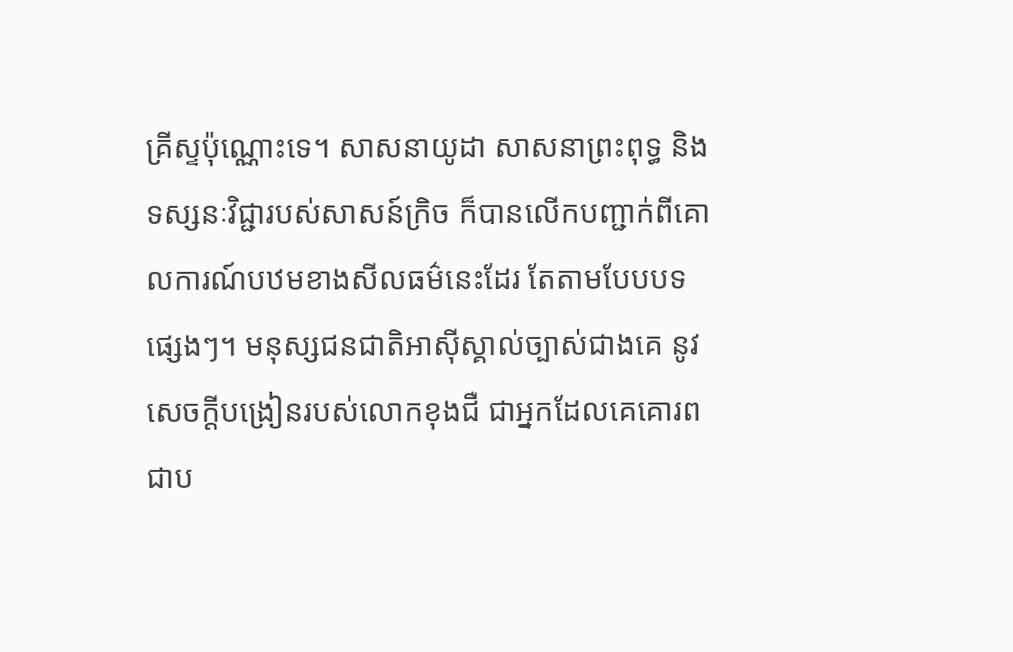គ្រីស្ទប៉ុណ្ណោះទេ។ សាសនាយូដា សាសនាព្រះពុទ្ធ និងទស្សនៈវិជ្ជារបស់សាសន៍ក្រិច ក៏បានលើកបញ្ជាក់ពីគោលការណ៍បឋមខាងសីលធម៌នេះដែរ តែតាមបែបបទផ្សេងៗ។ មនុស្សជនជាតិអាស៊ីស្គាល់ច្បាស់ជាងគេ នូវសេចក្ដីបង្រៀនរបស់លោកខុងជឺ ជាអ្នកដែលគេគោរពជាប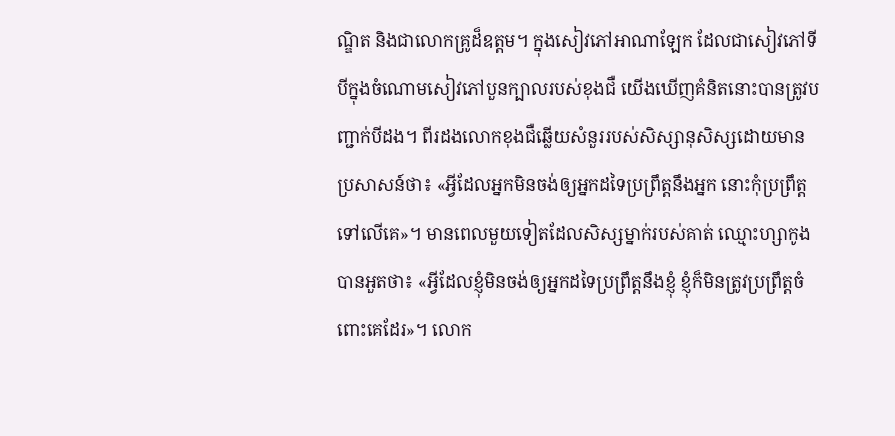ណ្ឌិត និងជាលោកគ្រូដ៏ឧត្តម។ ក្នុងសៀវភៅអាណាឡែក ដែលជាសៀវភៅទីបីក្នុងចំណោមសៀវភៅបួនក្បាលរបស់ខុងជឺ យើងឃើញគំនិតនោះបានត្រូវបញ្ជាក់បីដង។ ពីរដងលោកខុងជឺឆ្លើយសំនួររបស់សិស្សានុសិស្សដោយមានប្រសាសន៍ថា៖ «អ្វីដែលអ្នកមិនចង់ឲ្យអ្នកដទៃប្រព្រឹត្តនឹងអ្នក នោះកុំប្រព្រឹត្តទៅលើគេ»។ មានពេលមួយទៀតដែលសិស្សម្នាក់របស់គាត់ ឈ្មោះហ្សាកូង បានអួតថា៖ «អ្វីដែលខ្ញុំមិនចង់ឲ្យអ្នកដទៃប្រព្រឹត្តនឹងខ្ញុំ ខ្ញុំក៏មិនត្រូវប្រព្រឹត្តចំពោះគេដែរ»។ លោក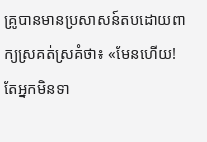គ្រូបានមានប្រសាសន៍តបដោយពាក្យស្រគត់ស្រគំថា៖ «មែនហើយ! តែអ្នកមិនទា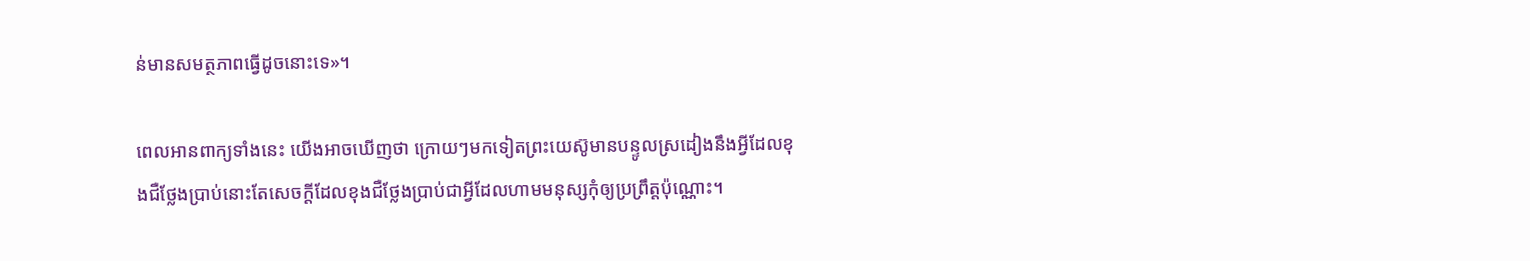ន់មានសមត្ថភាពធ្វើដូចនោះទេ»។

ពេលអានពាក្យទាំងនេះ យើងអាចឃើញថា ក្រោយៗមកទៀតព្រះយេស៊ូមានបន្ទូលស្រដៀងនឹងអ្វីដែលខុងជឺថ្លែងប្រាប់នោះតែសេចក្ដីដែលខុងជឺថ្លែងប្រាប់ជាអ្វីដែលហាមមនុស្សកុំឲ្យប្រព្រឹត្តប៉ុណ្ណោះ។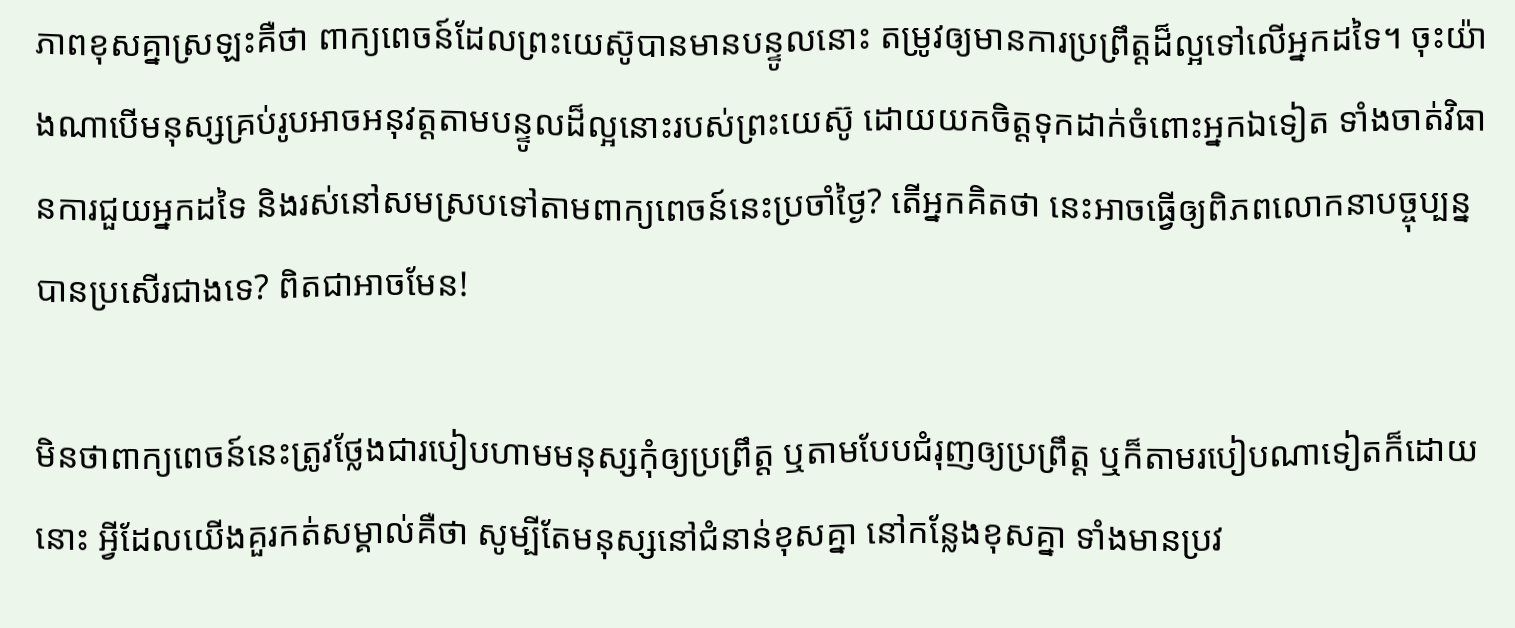ភាពខុសគ្នាស្រឡះគឺថា ពាក្យពេចន៍ដែលព្រះយេស៊ូបានមានបន្ទូលនោះ តម្រូវឲ្យមានការប្រព្រឹត្តដ៏ល្អទៅលើអ្នកដទៃ។ ចុះយ៉ាងណាបើមនុស្សគ្រប់រូបអាចអនុវត្តតាមបន្ទូលដ៏ល្អនោះរបស់ព្រះយេស៊ូ ដោយយកចិត្តទុកដាក់ចំពោះអ្នកឯទៀត ទាំងចាត់វិធានការជួយអ្នកដទៃ និងរស់នៅសមស្របទៅតាមពាក្យពេចន៍នេះប្រចាំថ្ងៃ? តើអ្នកគិតថា នេះអាចធ្វើឲ្យពិភពលោកនាបច្ចុប្បន្នបានប្រសើរជាងទេ? ពិតជាអាចមែន!

មិនថាពាក្យពេចន៍នេះត្រូវថ្លែងជារបៀបហាមមនុស្សកុំឲ្យប្រព្រឹត្ត ឬតាមបែបជំរុញឲ្យប្រព្រឹត្ត ឬក៏តាមរបៀបណាទៀតក៏ដោយនោះ អ្វីដែលយើងគួរកត់សម្គាល់គឺថា សូម្បីតែមនុស្សនៅជំនាន់ខុសគ្នា នៅកន្លែងខុសគ្នា ទាំងមានប្រវ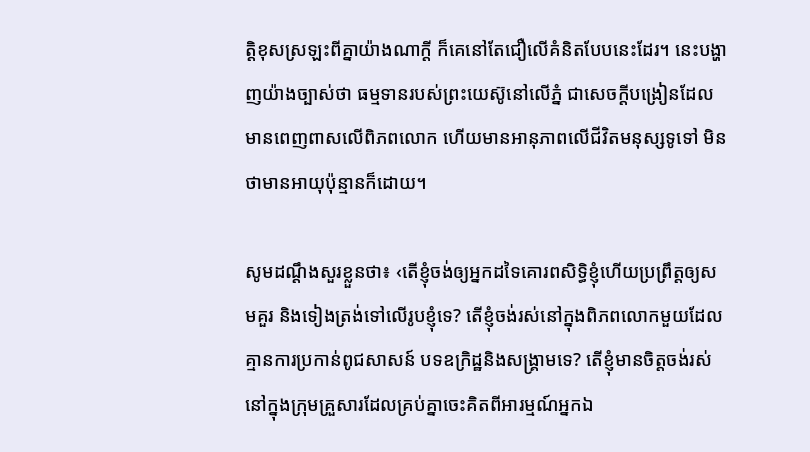ត្ដិខុសស្រឡះពីគ្នាយ៉ាងណាក្ដី ក៏គេនៅតែជឿលើគំនិតបែបនេះដែរ។ នេះបង្ហាញយ៉ាងច្បាស់ថា ធម្មទានរបស់ព្រះយេស៊ូនៅលើភ្នំ ជាសេចក្ដីបង្រៀនដែលមានពេញពាសលើពិភពលោក ហើយមានអានុភាពលើជីវិតមនុស្សទូទៅ មិនថាមានអាយុប៉ុន្មានក៏ដោយ។

សូមដណ្ដឹងសួរខ្លួនថា៖ ‹តើខ្ញុំចង់ឲ្យអ្នកដទៃគោរពសិទ្ធិខ្ញុំហើយប្រព្រឹត្តឲ្យសមគួរ និងទៀងត្រង់ទៅលើរូបខ្ញុំទេ? តើខ្ញុំចង់រស់នៅក្នុងពិភពលោកមួយដែលគ្មានការប្រកាន់ពូជសាសន៍ បទឧក្រិដ្ឋនិងសង្គ្រាមទេ? តើខ្ញុំមានចិត្តចង់រស់នៅក្នុងក្រុមគ្រួសារដែលគ្រប់គ្នាចេះគិតពីអារម្មណ៍អ្នកឯ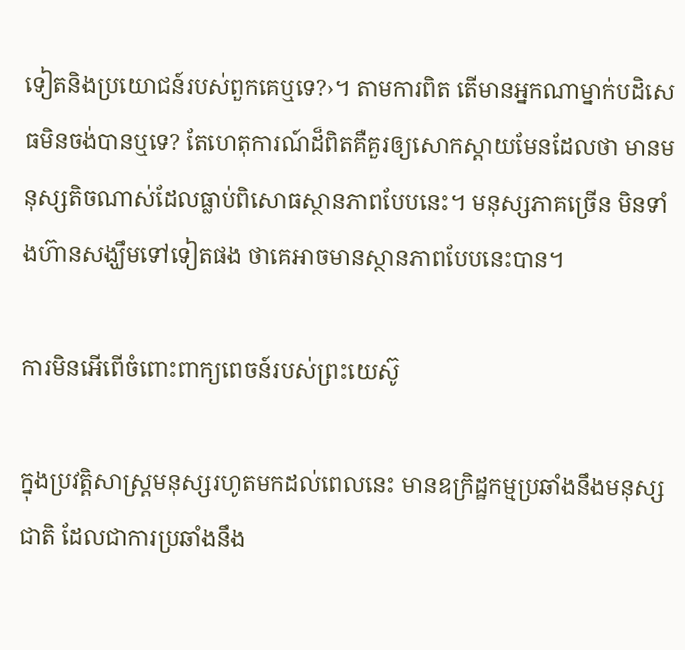ទៀតនិងប្រយោជន៍របស់ពួកគេឬទេ?›។ តាមការពិត តើមានអ្នកណាម្នាក់បដិសេធមិនចង់បានឬទេ? តែហេតុការណ៍ដ៏ពិតគឺគួរឲ្យសោកស្ដាយមែនដែលថា មានមនុស្សតិចណាស់ដែលធ្លាប់ពិសោធស្ថានភាពបែបនេះ។ មនុស្សភាគច្រើន មិនទាំងហ៊ានសង្ឃឹមទៅទៀតផង ថាគេអាចមានស្ថានភាពបែបនេះបាន។

ការមិនអើពើចំពោះពាក្យពេចន៍របស់ព្រះយេស៊ូ

ក្នុងប្រវត្ដិសាស្ត្រមនុស្សរហូតមកដល់ពេលនេះ មានឧក្រិដ្ឋកម្មប្រឆាំងនឹងមនុស្សជាតិ ដែលជាការប្រឆាំងនឹង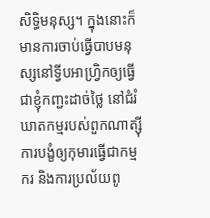សិទ្ធិមនុស្ស។ ក្នុងនោះក៏មានការចាប់ធ្វើបាបមនុស្សនៅទ្វីបអាហ្វ្រិកឲ្យធ្វើជាខ្ញុំកញ្ជះដាច់ថ្លៃ នៅជំរំឃាតកម្មរបស់ពួកណាត្ស៊ី ការបង្ខំឲ្យកុមារធ្វើជាកម្មករ និងការប្រល័យពូ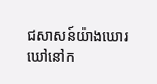ជសាសន៍យ៉ាងឃោរឃៅនៅក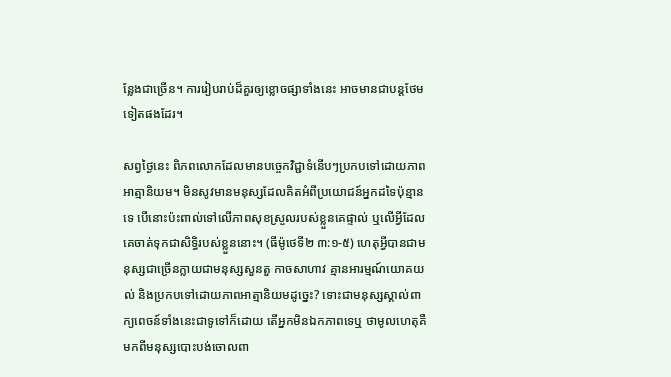ន្លែងជាច្រើន។ ការរៀបរាប់ដ៏គួរឲ្យខ្លោចផ្សាទាំងនេះ អាចមានជាបន្តថែមទៀតផងដែរ។

សព្វថ្ងៃនេះ ពិភពលោកដែលមានបច្ចេកវិជ្ជាទំនើបៗប្រកបទៅដោយភាពអាត្មានិយម។ មិនសូវមានមនុស្សដែលគិតអំពីប្រយោជន៍អ្នកដទៃប៉ុន្មានទេ បើនោះប៉ះពាល់ទៅលើភាពសុខស្រួលរបស់ខ្លួនគេផ្ទាល់ ឬលើអ្វីដែលគេចាត់ទុកជាសិទ្ធិរបស់ខ្លួននោះ។ (ធីម៉ូថេទី២ ៣:១-៥) ហេតុអ្វីបានជាមនុស្សជាច្រើនក្លាយជាមនុស្សសួនតួ កាចសាហាវ គ្មានអារម្មណ៍យោគយល់ និងប្រកបទៅដោយភាពអាត្មានិយមដូច្នេះ? ទោះជាមនុស្សស្គាល់ពាក្យពេចន៍ទាំងនេះជាទូទៅក៏ដោយ តើអ្នកមិនឯកភាពទេឬ ថាមូលហេតុគឺមកពីមនុស្សបោះបង់ចោលពា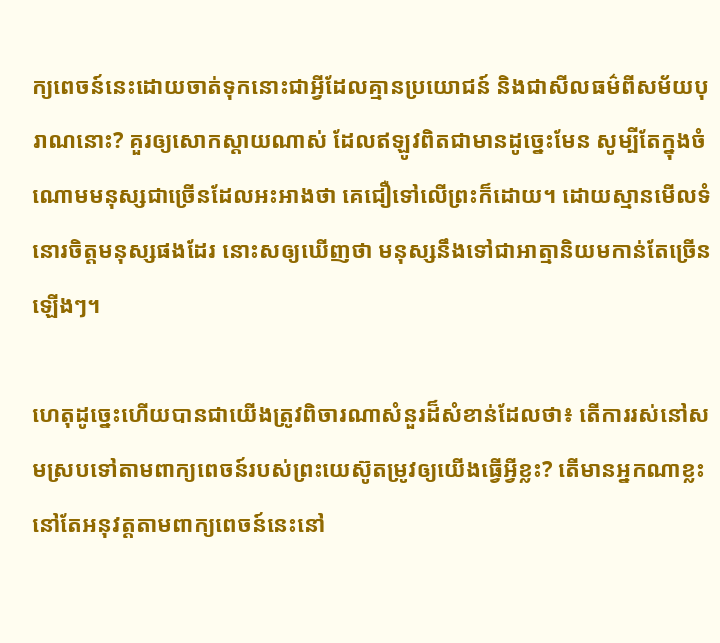ក្យពេចន៍នេះដោយចាត់ទុកនោះជាអ្វីដែលគ្មានប្រយោជន៍ និងជាសីលធម៌ពីសម័យបុរាណនោះ? គួរឲ្យសោកស្ដាយណាស់ ដែលឥឡូវពិតជាមានដូច្នេះមែន សូម្បីតែក្នុងចំណោមមនុស្សជាច្រើនដែលអះអាងថា គេជឿទៅលើព្រះក៏ដោយ។ ដោយស្មានមើលទំនោរចិត្តមនុស្សផងដែរ នោះសឲ្យឃើញថា មនុស្សនឹងទៅជាអាត្មានិយមកាន់តែច្រើនឡើងៗ។

ហេតុដូច្នេះហើយបានជាយើងត្រូវពិចារណាសំនួរដ៏សំខាន់ដែលថា៖ តើការរស់នៅសមស្របទៅតាមពាក្យពេចន៍របស់ព្រះយេស៊ូតម្រូវឲ្យយើងធ្វើអ្វីខ្លះ? តើមានអ្នកណាខ្លះនៅតែអនុវត្តតាមពាក្យពេចន៍នេះនៅ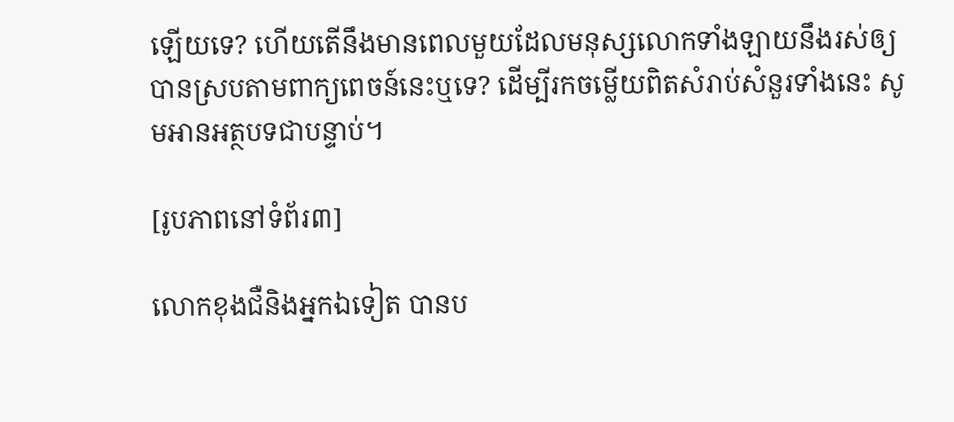ឡើយទេ? ហើយតើនឹងមានពេលមួយដែលមនុស្សលោកទាំងឡាយនឹងរស់ឲ្យបានស្របតាមពាក្យពេចន៍នេះឬទេ? ដើម្បីរកចម្លើយពិតសំរាប់សំនួរទាំងនេះ សូមអានអត្ថបទជាបន្ទាប់។

[រូបភាពនៅទំព័រ៣]

លោកខុងជឺនិងអ្នកឯទៀត បានប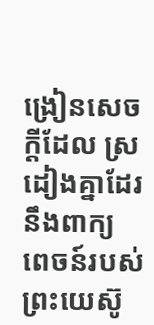ង្រៀនសេចក្ដីដែល ស្រដៀងគ្នាដែរនឹងពាក្យ ពេចន៍របស់ព្រះយេស៊ូ